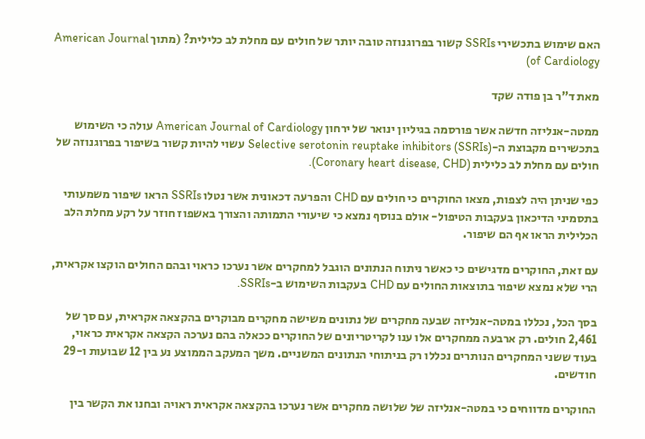האם שימוש בתכשירי SSRIs קשור בפרוגנוזה טובה יותר של חולים עם מחלת לב כלילית? (מתוך American Journal of Cardiology)

מאת ד”ר בן פודה שקד

ממטה-אנליזה חדשה אשר פורסמה בגיליון ינואר של ירחון American Journal of Cardiology עולה כי השימוש בתכשירים מקבוצת ה-Selective serotonin reuptake inhibitors (SSRIs) עשוי להיות קשור בשיפור בפרוגנוזה של חולים עם מחלת לב כלילית (Coronary heart disease, CHD).

כפי שניתן היה לצפות, מצאו החוקרים כי חולים עם CHD והפרעה דכאונית אשר נטלו SSRIs הראו שיפור משמעותי בתסמיני הדיכאון בעקבות הטיפול- אולם בנוסף נמצא כי שיעורי התמותה והצורך באשפוז חוזר על רקע מחלת הלב הכלילית הראו אף הם שיפור.

עם זאת, החוקרים מדגישים כי כאשר ניתוח הנתונים הוגבל למחקרים אשר נערכו כראוי ובהם החולים הוקצו אקראית, הרי שלא נמצא שיפור בתוצאות החולים עם CHD בעקבות השימוש ב-SSRIs.

בסך הכל, נכללו במטה-אנליזה שבעה מחקרים של נתונים משישה מחקרים מבוקרים בהקצאה אקראית, עם סך של 2,461 חולים. רק ארבעה ממחקרים אלו ענו לקריטריונים של החוקרים ככאלה בהם נערכה הקצאה אקראית כראוי, בעוד ששני המחקרים הנותרים נכללו רק בניתוחי הנתונים המשניים. משך המעקב הממוצע נע בין 12 שבועות ו-29 חודשים.

החוקרים מדווחים כי במטה-אנליזה של שלושה מחקרים אשר נערכו בהקצאה אקראית ראויה ובחנו את הקשר בין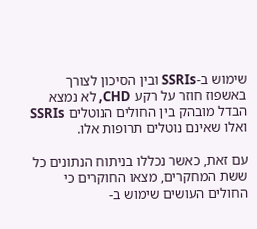שימוש ב-SSRIs ובין הסיכון לצורך באשפוז חוזר על רקע CHD, לא נמצא הבדל מובהק בין החולים הנוטלים SSRIs ואלו שאינם נוטלים תרופות אלו.

עם זאת, כאשר נכללו בניתוח הנתונים כל ששת המחקרים, מצאו החוקרים כי החולים העושים שימוש ב-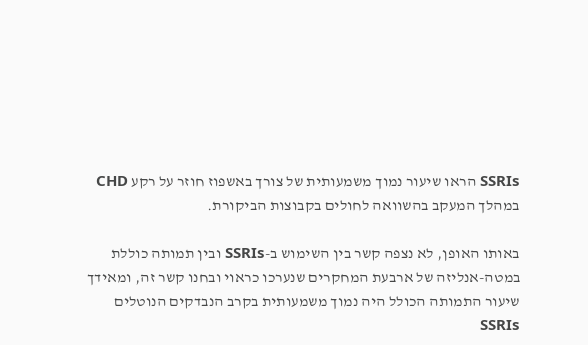SSRIs הראו שיעור נמוך משמעותית של צורך באשפוז חוזר על רקע CHD במהלך המעקב בהשוואה לחולים בקבוצות הביקורת.

באותו האופן, לא נצפה קשר בין השימוש ב-SSRIs ובין תמותה כוללת במטה-אנליזה של ארבעת המחקרים שנערכו כראוי ובחנו קשר זה, ומאידך שיעור התמותה הכולל היה נמוך משמעותית בקרב הנבדקים הנוטלים SSRIs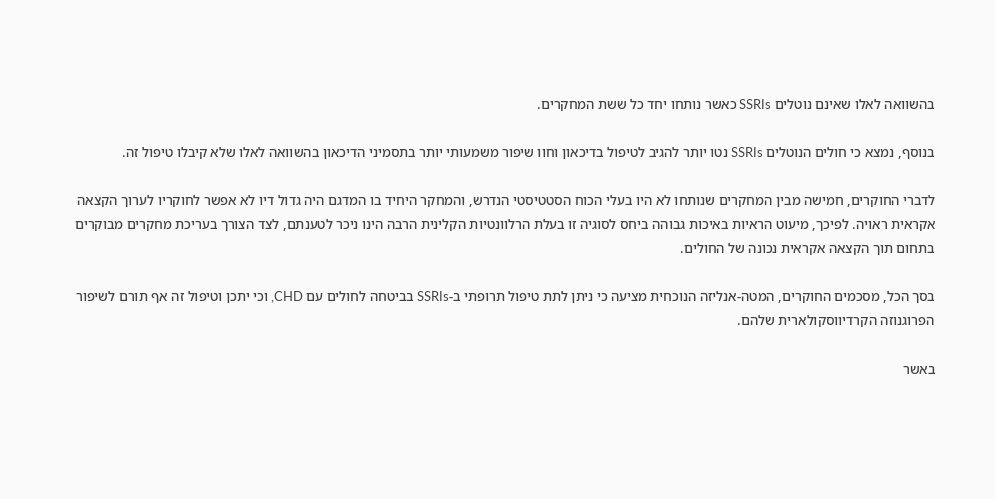בהשוואה לאלו שאינם נוטלים SSRIs כאשר נותחו יחד כל ששת המחקרים.

בנוסף, נמצא כי חולים הנוטלים SSRIs נטו יותר להגיב לטיפול בדיכאון וחוו שיפור משמעותי יותר בתסמיני הדיכאון בהשוואה לאלו שלא קיבלו טיפול זה.

לדברי החוקרים, חמישה מבין המחקרים שנותחו לא היו בעלי הכוח הסטטיסטי הנדרש, והמחקר היחיד בו המדגם היה גדול דיו לא אפשר לחוקריו לערוך הקצאה אקראית ראויה. לפיכך, מיעוט הראיות באיכות גבוהה ביחס לסוגיה זו בעלת הרלוונטיות הקלינית הרבה הינו ניכר לטענתם, לצד הצורך בעריכת מחקרים מבוקרים בתחום תוך הקצאה אקראית נכונה של החולים.

בסך הכל, מסכמים החוקרים, המטה-אנליזה הנוכחית מציעה כי ניתן לתת טיפול תרופתי ב-SSRIs בביטחה לחולים עם CHD, וכי יתכן וטיפול זה אף תורם לשיפור הפרוגנוזה הקרדיווסקולארית שלהם.

באשר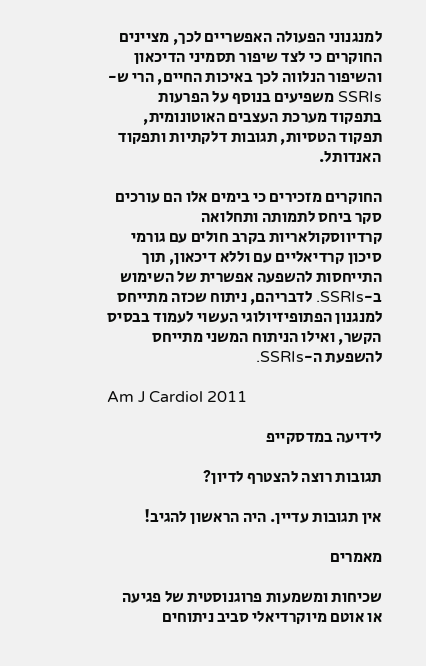למנגנוני הפעולה האפשריים לכך, מציינים החוקרים כי לצד שיפור תסמיני הדיכאון והשיפור הנלווה לכך באיכות החיים, הרי ש-SSRIs משפיעים בנוסף על הפרעות בתפקוד מערכת העצבים האוטונומית, תפקוד הטסיות, תגובות דלקתיות ותפקוד האנדותל.

החוקרים מזכירים כי בימים אלו הם עורכים סקר ביחס לתמותה ותחלואה קרדיווסקולאריות בקרב חולים עם גורמי סיכון קרדיאליים עם וללא דיכאון, תוך התייחסות להשפעה אפשרית של השימוש ב-SSRIs. לדבריהם, ניתוח שכזה מתייחס למנגנון הפתופיזיולוגי העשוי לעמוד בבסיס הקשר, ואילו הניתוח המשני מתייחס להשפעת ה-SSRIs.

Am J Cardiol 2011

לידיעה במדסקייפ

תגובות רוצה להצטרף לדיון?

אין תגובות עדיין. היה הראשון להגיב!

מאמרים

שכיחות ומשמעות פרוגנוסטית של פגיעה או אוטם מיוקרדיאלי סביב ניתוחים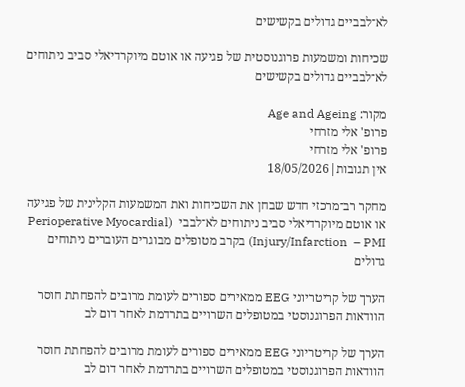לא־לבביים גדולים בקשישים

שכיחות ומשמעות פרוגנוסטית של פגיעה או אוטם מיוקרדיאלי סביב ניתוחים לא־לבביים גדולים בקשישים

מקור: Age and Ageing
פרופ' אלי מזרחי
פרופ' אלי מזרחי
אין תגובות|18/05/2026

מחקר רב־מרכזי חדש שבחן את השכיחות ואת המשמעות הקלינית של פגיעה או אוטם מיוקרדיאלי סביב ניתוחים לא־לבבי  (Perioperative Myocardial Injury/Infarction  – PMI) בקרב מטופלים מבוגרים העוברים ניתוחים גדולים

הערך של קריטריוני EEG ממאירים ספורים לעומת מרובים להפחתת חוסר הוודאות הפרוגנוסטי במטופלים השרויים בתרדמת לאחר דום לב

הערך של קריטריוני EEG ממאירים ספורים לעומת מרובים להפחתת חוסר הוודאות הפרוגנוסטי במטופלים השרויים בתרדמת לאחר דום לב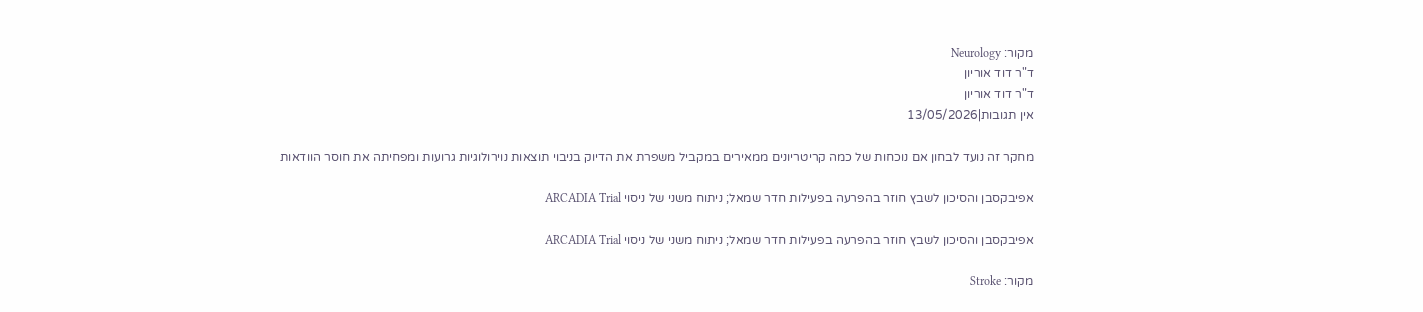מקור: Neurology
ד"ר דוד אוריון
ד"ר דוד אוריון
אין תגובות|13/05/2026

מחקר זה נועד לבחון אם נוכחות של כמה קריטריונים ממאירים במקביל משפרת את הדיוק בניבוי תוצאות נוירולוגיות גרועות ומפחיתה את חוסר הוודאות

אפיבקסבן והסיכון לשבץ חוזר בהפרעה בפעילות חדר שמאל; ניתוח משני של ניסוי ARCADIA Trial

אפיבקסבן והסיכון לשבץ חוזר בהפרעה בפעילות חדר שמאל; ניתוח משני של ניסוי ARCADIA Trial

מקור: Stroke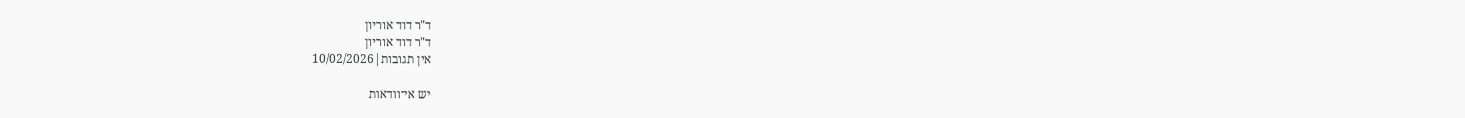ד"ר דוד אוריון
ד"ר דוד אוריון
אין תגובות|10/02/2026

יש אי־וודאות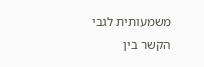משמעותית לגבי הקשר בין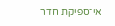אי־ספיקת חדר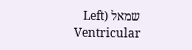שמאל (Left Ventricular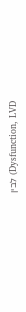Dysfunction, LVD) לבין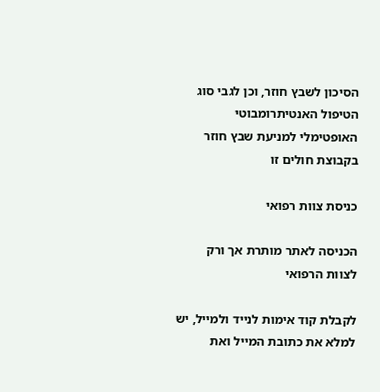הסיכון לשבץ חוזר, וכן לגבי סוג הטיפול האנטיתרומבוטי האופטימלי למניעת שבץ חוזר בקבוצת חולים זו

כניסת צוות רפואי

הכניסה לאתר מותרת אך ורק לצוות הרפואי

לקבלת קוד אימות לנייד ולמייל, יש למלא את כתובת המייל ואת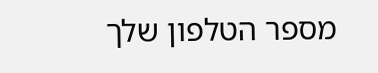מספר הטלפון שלך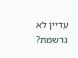עדיין לא נרשמת?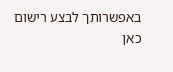באפשרותך לבצע רישום כאן